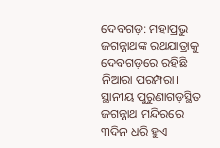ଦେବଗଡ଼: ମହାପ୍ରଭୁ ଜଗନ୍ନାଥଙ୍କ ରଥଯାତ୍ରାକୁ ଦେବଗଡ଼ରେ ରହିଛି ନିଆରା ପରମ୍ପରା। ସ୍ଥାନୀୟ ପୁରୁଣାଗଡ଼ସ୍ଥିତ ଜଗନ୍ନାଥ ମନ୍ଦିରରେ ୩ଦିନ ଧରି ହୁଏ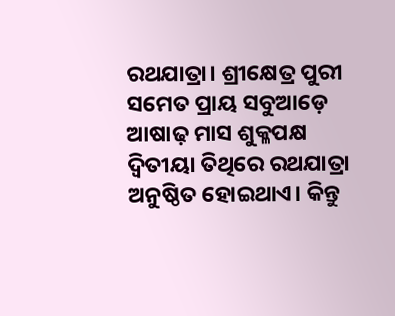ରଥଯାତ୍ରା। ଶ୍ରୀକ୍ଷେତ୍ର ପୁରୀ ସମେତ ପ୍ରାୟ ସବୁଆଡ଼େ ଆଷାଢ଼ ମାସ ଶୁକ୍ଳପକ୍ଷ ଦ୍ୱିତୀୟା ତିଥିରେ ରଥଯାତ୍ରା ଅନୁଷ୍ଠିତ ହୋଇଥାଏ। କିନ୍ତୁ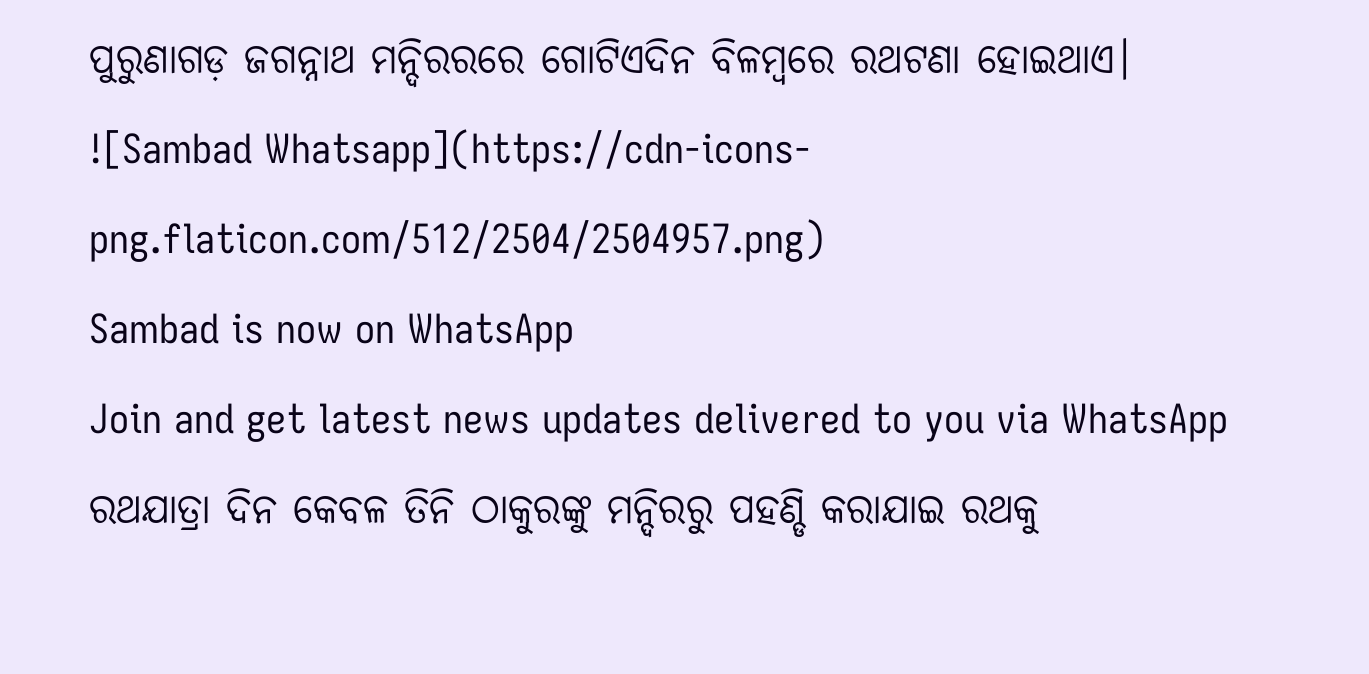ପୁରୁଣାଗଡ଼ ଜଗନ୍ନାଥ ମନ୍ଦିରରରେ ଗୋଟିଏଦିନ ବିଳମ୍ୱରେ ରଥଟଣା ହୋଇଥାଏ।
![Sambad Whatsapp](https://cdn-icons-png.flaticon.com/512/2504/2504957.png)
Sambad is now on WhatsApp
Join and get latest news updates delivered to you via WhatsApp
ରଥଯାତ୍ରା ଦିନ କେବଳ ତିନି ଠାକୁରଙ୍କୁ ମନ୍ଦିରରୁ ପହଣ୍ଡି କରାଯାଇ ରଥକୁ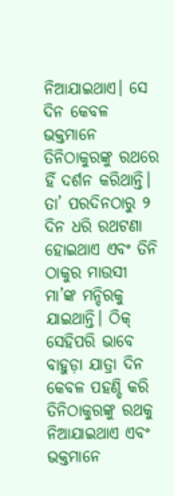ନିଆଯାଇଥାଏ। ସେ ଦିନ କେବଳ ଭକ୍ତମାନେ ତିନିଠାକୁରଙ୍କୁ ରଥରେ ହିଁ ଦର୍ଶନ କରିଥାନ୍ତି। ତା’ ପରଦିନଠାରୁ ୨ ଦିନ ଧରି ରଥଟଣା ହୋଇଥାଏ ଏବଂ ତିନି ଠାକୁର ମାଉସୀ ମା’ଙ୍କ ମନ୍ଦିରକୁ ଯାଇଥାନ୍ତି। ଠିକ୍ ସେହିପରି ଭାବେ ବାହୁଡ଼ା ଯାତ୍ରା ଦିନ କେବଳ ପହଣ୍ଡି କରି ତିନିଠାକୁରଙ୍କୁ ରଥକୁ ନିଆଯାଇଥାଏ ଏବଂ ଭକ୍ତମାନେ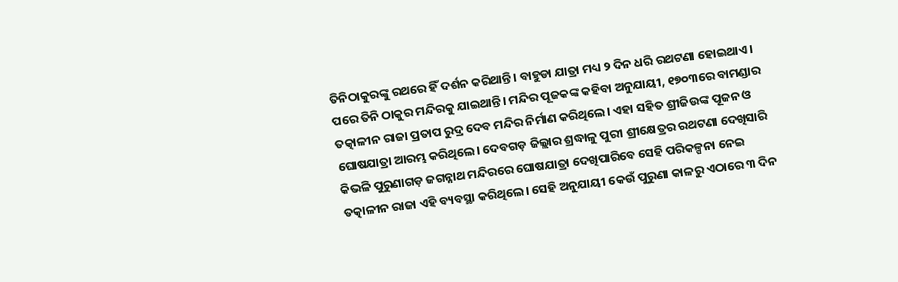ତିନିଠାକୁରଙ୍କୁ ରଥରେ ହିଁ ଦର୍ଶନ କରିଥାନ୍ତି। ବାହୁଡା ଯାତ୍ରା ମଧ୍ୟ ୨ ଦିନ ଧରି ରଥଟଣା ହୋଇଥାଏ। ପରେ ତିନି ଠାକୁର ମନ୍ଦିରକୁ ଯାଇଥାନ୍ତି। ମନ୍ଦିର ପୂଜକଙ୍କ କହିବା ଅନୁଯାୟୀ, ୧୭୦୩ରେ ବାମଣ୍ଡାର ତତ୍କାଳୀନ ରାଜା ପ୍ରତାପ ରୁଦ୍ର ଦେବ ମନ୍ଦିର ନିର୍ମାଣ କରିଥିଲେ। ଏହା ସହିତ ଶ୍ରୀଜିଉଙ୍କ ପୂଜନ ଓ ଘୋଷଯାତ୍ରା ଆରମ୍ଭ କରିଥିଲେ। ଦେବଗଡ଼ ଜିଲ୍ଲାର ଶ୍ରଦ୍ଧାଳୁ ପୁରୀ ଶ୍ରୀକ୍ଷେତ୍ରର ରଥଟଣା ଦେଖିସାରି କିଭଳି ପୁରୁଣାଗଡ଼ ଜଗନ୍ନାଥ ମନ୍ଦିରରେ ଘୋଷଯାତ୍ରା ଦେଖିପାରିବେ ସେହି ପରିକଳ୍ପନା ନେଇ ତତ୍କାଳୀନ ରାଜା ଏହି ବ୍ୟବସ୍ଥା କରିଥିଲେ। ସେହି ଅନୁଯାୟୀ କେଉଁ ପୁରୁଣା କାଳରୁ ଏଠାରେ ୩ ଦିନ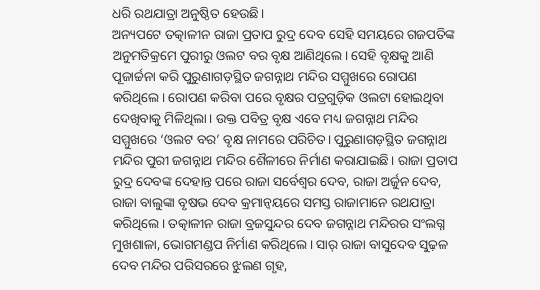ଧରି ରଥଯାତ୍ରା ଅନୁଷ୍ଠିତ ହେଉଛି।
ଅନ୍ୟପଟେ ତତ୍କାଳୀନ ରାଜା ପ୍ରତାପ ରୁଦ୍ର ଦେବ ସେହି ସମୟରେ ଗଜପତିଙ୍କ ଅନୁମତିକ୍ରମେ ପୁରୀରୁ ଓଲଟ ବର ବୃକ୍ଷ ଆଣିଥିଲେ। ସେହି ବୃକ୍ଷକୁ ଆଣି ପୂଜାର୍ଚ୍ଚନା କରି ପୁରୁଣାଗଡ଼ସ୍ଥିତ ଜଗନ୍ନାଥ ମନ୍ଦିର ସମ୍ମୁଖରେ ରୋପଣ କରିଥିଲେ। ରୋପଣ କରିବା ପରେ ବୃକ୍ଷର ପତ୍ରଗୁଡ଼ିକ ଓଲଟା ହୋଇଥିବା ଦେଖିବାକୁ ମିଳିଥିଲା। ଉକ୍ତ ପବିତ୍ର ବୃକ୍ଷ ଏବେ ମଧ୍ୟ ଜଗନ୍ନାଥ ମନ୍ଦିର ସମ୍ମୁଖରେ ‘ଓଲଟ ବର’ ବୃକ୍ଷ ନାମରେ ପରିଚିତ। ପୁରୁଣାଗଡ଼ସ୍ଥିତ ଜଗନ୍ନାଥ ମନ୍ଦିର ପୁରୀ ଜଗନ୍ନାଥ ମନ୍ଦିର ଶୈଳୀରେ ନିର୍ମାଣ କରାଯାଇଛି। ରାଜା ପ୍ରତାପ ରୁଦ୍ର ଦେବଙ୍କ ଦେହାନ୍ତ ପରେ ରାଜା ସର୍ବେଶ୍ବର ଦେବ, ରାଜା ଅର୍ଜୁନ ଦେବ, ରାଜା ବାଲୁଙ୍କା ବୃଷଭ ଦେବ କ୍ରମାନ୍ବୟରେ ସମସ୍ତ ରାଜାମାନେ ରଥଯାତ୍ରା କରିଥିଲେ। ତତ୍କାଳୀନ ରାଜା ବ୍ରଜସୁନ୍ଦର ଦେବ ଜଗନ୍ନାଥ ମନ୍ଦିରର ସଂଲଗ୍ନ ମୁଖଶାଳା, ଭୋଗମଣ୍ଡପ ନିର୍ମାଣ କରିଥିଲେ। ସାର୍ ରାଜା ବାସୁଦେବ ସୁଢ଼ଳ ଦେବ ମନ୍ଦିର ପରିସରରେ ଝୁଲଣ ଗୃହ,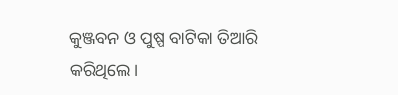କୁଞ୍ଜବନ ଓ ପୁଷ୍ପ ବାଟିକା ତିଆରି କରିଥିଲେ।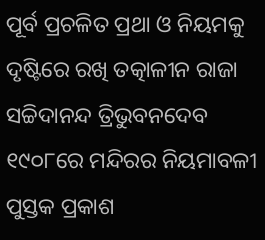ପୂର୍ବ ପ୍ରଚଳିତ ପ୍ରଥା ଓ ନିୟମକୁ ଦୃଷ୍ଟିରେ ରଖି ତତ୍କାଳୀନ ରାଜା ସଚ୍ଚିଦାନନ୍ଦ ତ୍ରିଭୁବନଦେବ ୧୯୦୮ରେ ମନ୍ଦିରର ନିୟମାବଳୀ ପୁସ୍ତକ ପ୍ରକାଶ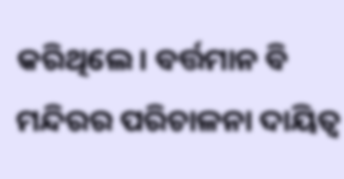କରିଥିଲେ। ବର୍ତ୍ତମାନ ବି ମନ୍ଦିରର ପରିଚାଳନା ଦାୟିତ୍ବ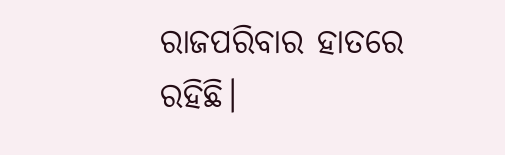ରାଜପରିବାର ହାତରେ ରହିଛି।